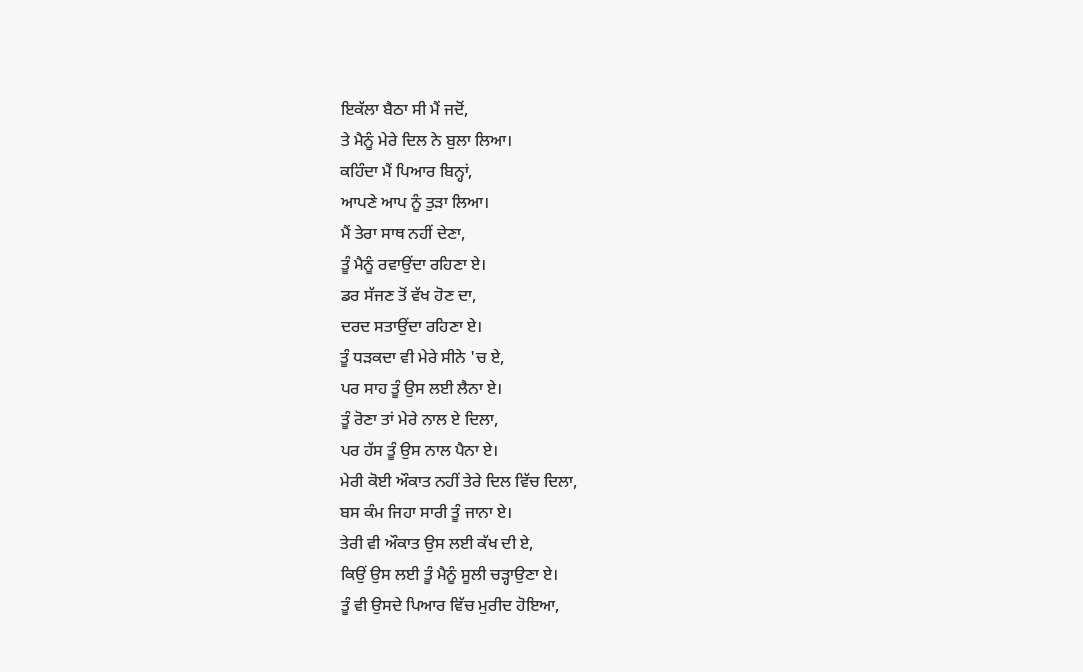ਇਕੱਲਾ ਬੈਠਾ ਸੀ ਮੈਂ ਜਦੋਂ,
ਤੇ ਮੈਨੂੰ ਮੇਰੇ ਦਿਲ ਨੇ ਬੁਲਾ ਲਿਆ।
ਕਹਿੰਦਾ ਮੈਂ ਪਿਆਰ ਬਿਨ੍ਹਾਂ,
ਆਪਣੇ ਆਪ ਨੂੰ ਤੁੜਾ ਲਿਆ।
ਮੈਂ ਤੇਰਾ ਸਾਥ ਨਹੀਂ ਦੇਣਾ,
ਤੂੰ ਮੈਨੂੰ ਰਵਾਉਂਦਾ ਰਹਿਣਾ ਏ।
ਡਰ ਸੱਜਣ ਤੋਂ ਵੱਖ ਹੋਣ ਦਾ,
ਦਰਦ ਸਤਾਉਂਦਾ ਰਹਿਣਾ ਏ।
ਤੂੰ ਧੜਕਦਾ ਵੀ ਮੇਰੇ ਸੀਨੇ 'ਚ ਏ,
ਪਰ ਸਾਹ ਤੂੰ ਉਸ ਲਈ ਲੈਨਾ ਏ।
ਤੂੰ ਰੋਣਾ ਤਾਂ ਮੇਰੇ ਨਾਲ ਏ ਦਿਲਾ,
ਪਰ ਹੱਸ ਤੂੰ ਉਸ ਨਾਲ ਪੈਨਾ ਏ।
ਮੇਰੀ ਕੋਈ ਔਕਾਤ ਨਹੀਂ ਤੇਰੇ ਦਿਲ ਵਿੱਚ ਦਿਲਾ,
ਬਸ ਕੰਮ ਜਿਹਾ ਸਾਰੀ ਤੂੰ ਜਾਨਾ ਏ।
ਤੇਰੀ ਵੀ ਔਕਾਤ ਉਸ ਲਈ ਕੱਖ ਦੀ ਏ,
ਕਿਉਂ ਉਸ ਲਈ ਤੂੰ ਮੈਨੂੰ ਸੂਲੀ ਚੜ੍ਹਾਉਣਾ ਏ।
ਤੂੰ ਵੀ ਉਸਦੇ ਪਿਆਰ ਵਿੱਚ ਮੁਰੀਦ ਹੋਇਆ,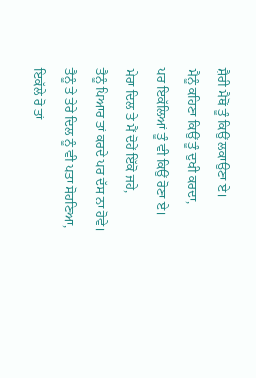ਸ਼ੈਰੀ ਮੈਥੋਂ ਤੂੰ ਕਿਉਂ ਲਕਾਉਣਾ ਏ।
ਮੈਨੂੰ ਕਹਿਣਾ ਕਿਉਂ ਤੂੰ ਦੁਖੀ ਕਰਦਾ,
ਪਰ ਇਕੱਲਿਆਂ ਤੂੰ ਵੀ ਕਿਉਂ ਰੋਣਾ ਏ।
ਮੇਰਾ ਦਿਲ ਤੇ ਮੈਂ ਦੋਹੇਂ ਇੱਕੋ ਜਹੇ,
ਤੈਨੂੰ ਪਿਆਰ ਤਾਂ ਕਰਦੇ ਪਰ ਦੱਸ ਨਾ ਹੋਵੇ।
ਤੈਨੂੰ ਤੇ ਤੇਰੇ ਦਿਲ ਨੂੰ ਵੀ ਪਤਾ ਸੋਹਣਿਆ,
ਇਕੱਲੇ ਰੋ ਤਾਂ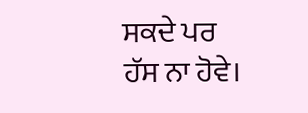ਸਕਦੇ ਪਰ ਹੱਸ ਨਾ ਹੋਵੇ।